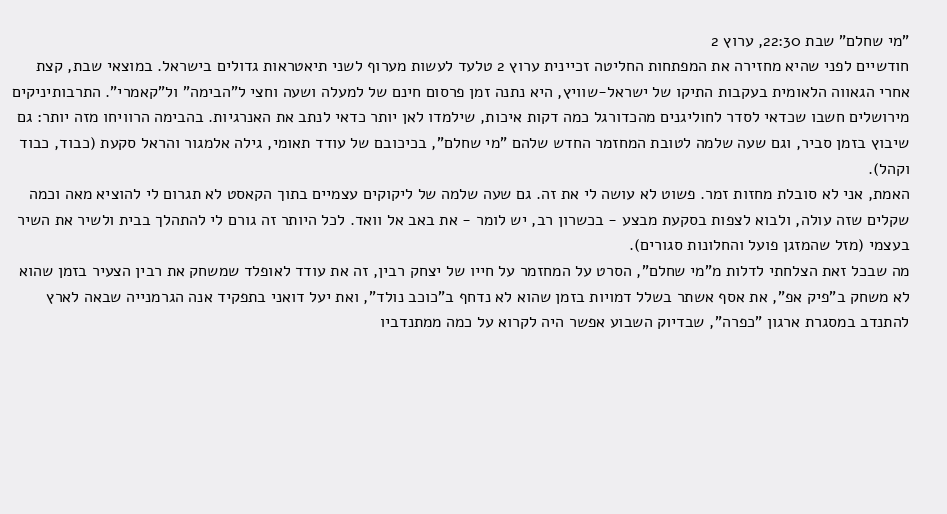"מי שחלם" שבת 22:30, ערוץ 2
חודשיים לפני שהיא מחזירה את המפתחות החליטה זכיינית ערוץ 2 טלעד לעשות מערוף לשני תיאטראות גדולים בישראל. במוצאי שבת, קצת אחרי הגאווה הלאומית בעקבות התיקו של ישראל-שוויץ, היא נתנה זמן פרסום חינם של למעלה ושעה וחצי ל"הבימה" ול"קאמרי". התרבותיניקים מירושלים חשבו שכדאי לסדר לחוליגנים מהכדורגל כמה דקות איכות, שילמדו לאן יותר כדאי לנתב את האנרגיות. בהבימה הרוויחו מזה יותר: גם שיבוץ בזמן סביר, וגם שעה שלמה לטובת המחזמר החדש שלהם "מי שחלם", בכיכובם של עודד תאומי, גילה אלמגור והראל סקעת (כבוד, כבוד וקהל).
האמת, אני לא סובלת מחזות זמר. פשוט לא עושה לי את זה. גם שעה שלמה של ליקוקים עצמיים בתוך הקאסט לא תגרום לי להוציא מאה וכמה שקלים שזה עולה, ולבוא לצפות בסקעת מבצע - בכשרון רב, יש לומר - את באב אל וואד. לכל היותר זה גורם לי להתהלך בבית ולשיר את השיר בעצמי (מזל שהמזגן פועל והחלונות סגורים).
מה שבכל זאת הצלחתי לדלות מ"מי שחלם", הסרט על המחזמר על חייו של יצחק רבין, זה את עודד לאופלד שמשחק את רבין הצעיר בזמן שהוא לא משחק ב"פיק אפ", את אסף אשתר בשלל דמויות בזמן שהוא לא נדחף ב"כוכב נולד", ואת יעל דואני בתפקיד אנה הגרמנייה שבאה לארץ להתנדב במסגרת ארגון "כפרה", שבדיוק השבוע אפשר היה לקרוא על כמה ממתנדביו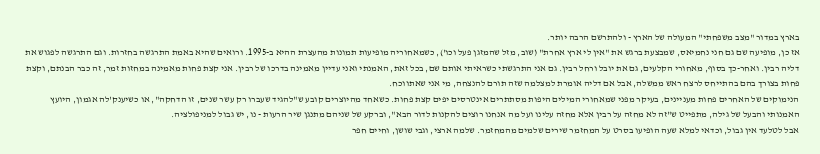בארץ במדור "מצב משפחתי" המעולה של הארץ - ולהתרשם הרבה יותר.
אז כן, מופיעה שם גם חני נחמיאס, שמבצעת ברגש את "אין לי ארץ אחרת" (שוב, מזל שהמזגן פעל וכו'), כשמאחוריה מופיעות תמונות מהעצרת ההיא ב-1995. ורואים שהיא באמת התרגשה בחזרות. וגם התרגשה לפגוש את דליה רבין. ואחר-כך בסוף, מאחורי הקלעים, גם את יובל ורחל רבין. גם אני התרגשתי כשראיתי אותם שם, בכל זאת, האמנתי ואני עדיין מאמינה בדרכו של רבין. אני קצת פחות מאמינה במחזות זמר, זה כבר הבנתם, וקצת פחות בצורך בהם בהתייחס לרצח ראש ממשלה, אבל אם דליה אומרת למצלמה שזה תורם להנצחה, מי אני שאתווכח.
הנימוקים של האחרים פחות מעניינים, בעיקר מפני שמאחורי המילים היפות מסתתרים אינטרסים יפים קצת פחות. כשאחד מהיוצרים קובע ש"להגיד שעברו רק עשר שנים, זו הדחקה", או כשיענק'לה אגמון, היועץ האמנותי והבעל של גילה, מתפייט ש"זה לא מחזה על רבין אלא מחזה עלינו ועל מה אנחנו רוצים להקנות לדור הבא", וברקע של שניהם מתנגן שיר הרעות - נו, יש גבול למניפולציה.
אבל לטלעד אין גבול, וכדאי למלא שעה הופיעו בסרט על המחזמר שירים שלמים מהמחזמר. שלמה ארצי, וגבי שושן, וחיים חפר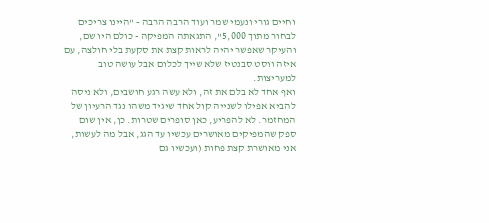וחיים גורי ונעמי שמר ועוד הרבה הרבה - "היינו צריכים לבחור מתוך 5,000", התגאתה המפיקה - כולם היו שם, והעיקר שאפשר יהיה לראות קצת את סקעת בלי חולצה, עם איזה ווסט סבנטיז שלא שייך לכלום אבל עושה טוב למעריצות.
ואף אחד לא בלם את זה, ולא עשה רגע חושבים, ולא ניסה להביא אפילו לשנייה קול אחד שיגיד משהו נגד הרעיון של המחזמר. לא להפריע, כאן סופרים שטרות. כן, אין שום ספק שהמפיקים מאושרים עכשיו עד הגג, אבל מה לעשות, אני מאושרת קצת פחות (ועכשיו גם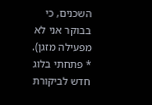השכנים, כי בבוקר אני לא מפעילה מזגן).
* פתחתי בלוג חדש לביקורת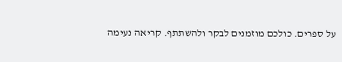על ספרים. כולכם מוזמנים לבקר ולהשתתף. קריאה נעימה